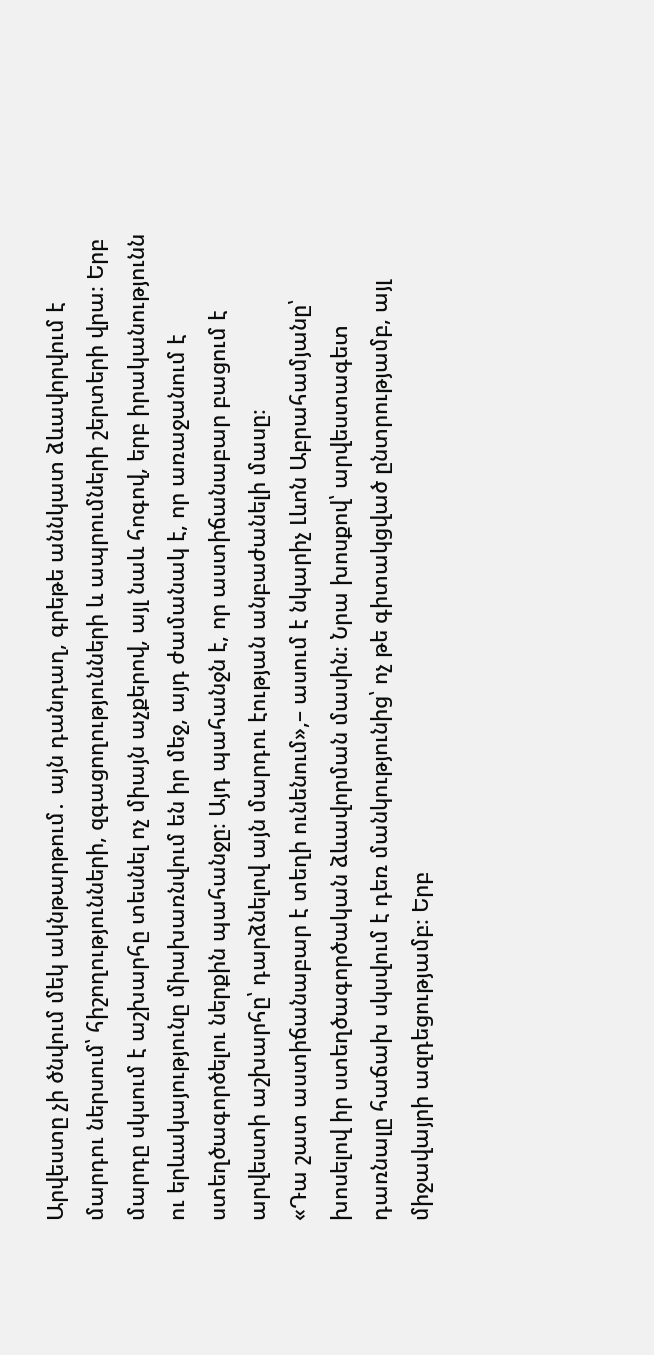Արվեստը չի ծնվում մեկ ակնթարթում․ այն դանդաղ, գրեթե աննկատ ձևավորվում է մարդու ներսում՝ հիշողությունների, զգացողությունների և ապրումների շերտերի վրա։ Երբ մարդը սկսում է աշխարհը տեսնել ոչ միայն աչքերով, այլ նաև հոգով, երբ իրականությունն ու երևակայությունը միախառնվում են իր մեջ, այդ ժամանակ է, որ առաջանում է ստեղծագործելու ներքին պահանջը։ Այդ պահանջն է, որ աստիճանաբար բացում է արվեստի աշխարհը՝ դարձնելով այն մարդու էության անբաժանելի մասը։
«Դա շատ աստիճանաբար է տեղի ունենում»,– ասում է նկարիչ Լևոն Աբրահամյանը՝ խոսելով իր ստեղծագործական ձևավորման մասին։ Նրա խոսքով՝ արվեստագետ դառնալը հաճախ սկսվում է դեռ մանկությունից՝ ոչ թե գիտակցված ընտրությամբ, այլ միջավայրի ազդեցությամբ։ Երբ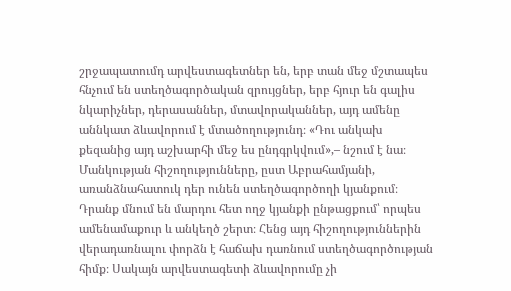շրջապատումդ արվեստագետներ են, երբ տան մեջ մշտապես հնչում են ստեղծագործական զրույցներ, երբ հյուր են գալիս նկարիչներ, դերասաններ, մտավորականներ, այդ ամենը աննկատ ձևավորում է մտածողությունդ։ «Դու անկախ քեզանից այդ աշխարհի մեջ ես ընդգրկվում»,– նշում է նա։
Մանկության հիշողությունները, ըստ Աբրահամյանի, առանձնահատուկ դեր ունեն ստեղծագործողի կյանքում։ Դրանք մնում են մարդու հետ ողջ կյանքի ընթացքում՝ որպես ամենամաքուր և անկեղծ շերտ։ Հենց այդ հիշողություններին վերադառնալու փորձն է հաճախ դառնում ստեղծագործության հիմք։ Սակայն արվեստագետի ձևավորումը չի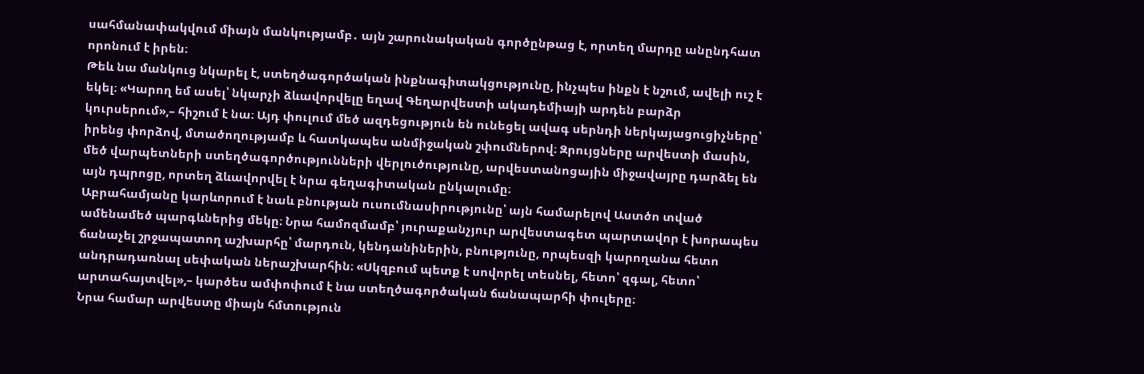սահմանափակվում միայն մանկությամբ․ այն շարունակական գործընթաց է, որտեղ մարդը անընդհատ որոնում է իրեն։
Թեև նա մանկուց նկարել է, ստեղծագործական ինքնագիտակցությունը, ինչպես ինքն է նշում, ավելի ուշ է եկել։ «Կարող եմ ասել՝ նկարչի ձևավորվելը եղավ Գեղարվեստի ակադեմիայի արդեն բարձր կուրսերում»,– հիշում է նա։ Այդ փուլում մեծ ազդեցություն են ունեցել ավագ սերնդի ներկայացուցիչները՝ իրենց փորձով, մտածողությամբ և հատկապես անմիջական շփումներով։ Զրույցները արվեստի մասին, մեծ վարպետների ստեղծագործությունների վերլուծությունը, արվեստանոցային միջավայրը դարձել են այն դպրոցը, որտեղ ձևավորվել է նրա գեղագիտական ընկալումը։
Աբրահամյանը կարևորում է նաև բնության ուսումնասիրությունը՝ այն համարելով Աստծո տված ամենամեծ պարգևներից մեկը։ Նրա համոզմամբ՝ յուրաքանչյուր արվեստագետ պարտավոր է խորապես ճանաչել շրջապատող աշխարհը՝ մարդուն, կենդանիներին, բնությունը, որպեսզի կարողանա հետո անդրադառնալ սեփական ներաշխարհին։ «Սկզբում պետք է սովորել տեսնել, հետո՝ զգալ, հետո՝ արտահայտվել»,– կարծես ամփոփում է նա ստեղծագործական ճանապարհի փուլերը։
Նրա համար արվեստը միայն հմտություն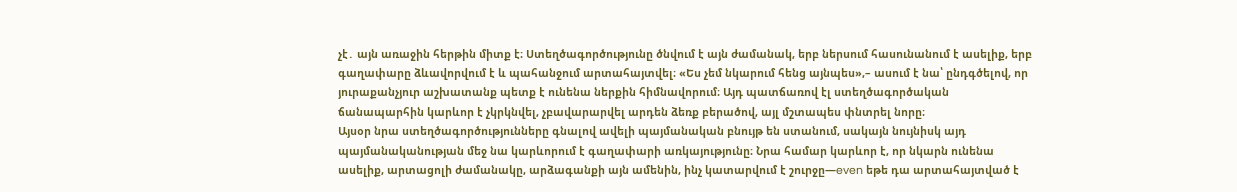չէ․ այն առաջին հերթին միտք է։ Ստեղծագործությունը ծնվում է այն ժամանակ, երբ ներսում հասունանում է ասելիք, երբ գաղափարը ձևավորվում է և պահանջում արտահայտվել։ «Ես չեմ նկարում հենց այնպես»,– ասում է նա՝ ընդգծելով, որ յուրաքանչյուր աշխատանք պետք է ունենա ներքին հիմնավորում։ Այդ պատճառով էլ ստեղծագործական ճանապարհին կարևոր է չկրկնվել, չբավարարվել արդեն ձեռք բերածով, այլ մշտապես փնտրել նորը։
Այսօր նրա ստեղծագործությունները գնալով ավելի պայմանական բնույթ են ստանում, սակայն նույնիսկ այդ պայմանականության մեջ նա կարևորում է գաղափարի առկայությունը։ Նրա համար կարևոր է, որ նկարն ունենա ասելիք, արտացոլի ժամանակը, արձագանքի այն ամենին, ինչ կատարվում է շուրջը—even եթե դա արտահայտված է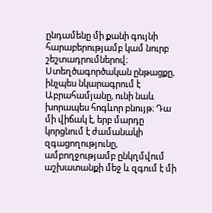ընդամենը մի քանի գույնի հարաբերությամբ կամ նուրբ շեշտադրումներով։
Ստեղծագործական ընթացքը, ինչպես նկարագրում է Աբրահամյանը, ունի նաև խորապես հոգևոր բնույթ։ Դա մի վիճակ է, երբ մարդը կորցնում է ժամանակի զգացողությունը, ամբողջությամբ ընկղմվում աշխատանքի մեջ և զգում է մի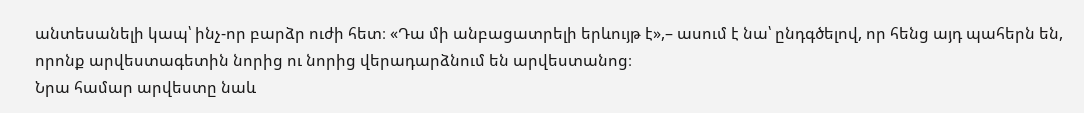անտեսանելի կապ՝ ինչ-որ բարձր ուժի հետ։ «Դա մի անբացատրելի երևույթ է»,– ասում է նա՝ ընդգծելով, որ հենց այդ պահերն են, որոնք արվեստագետին նորից ու նորից վերադարձնում են արվեստանոց։
Նրա համար արվեստը նաև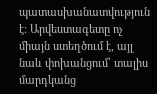պատասխանատվություն է։ Արվեստագետը ոչ միայն ստեղծում է, այլ նաև փոխանցում՝ տալիս մարդկանց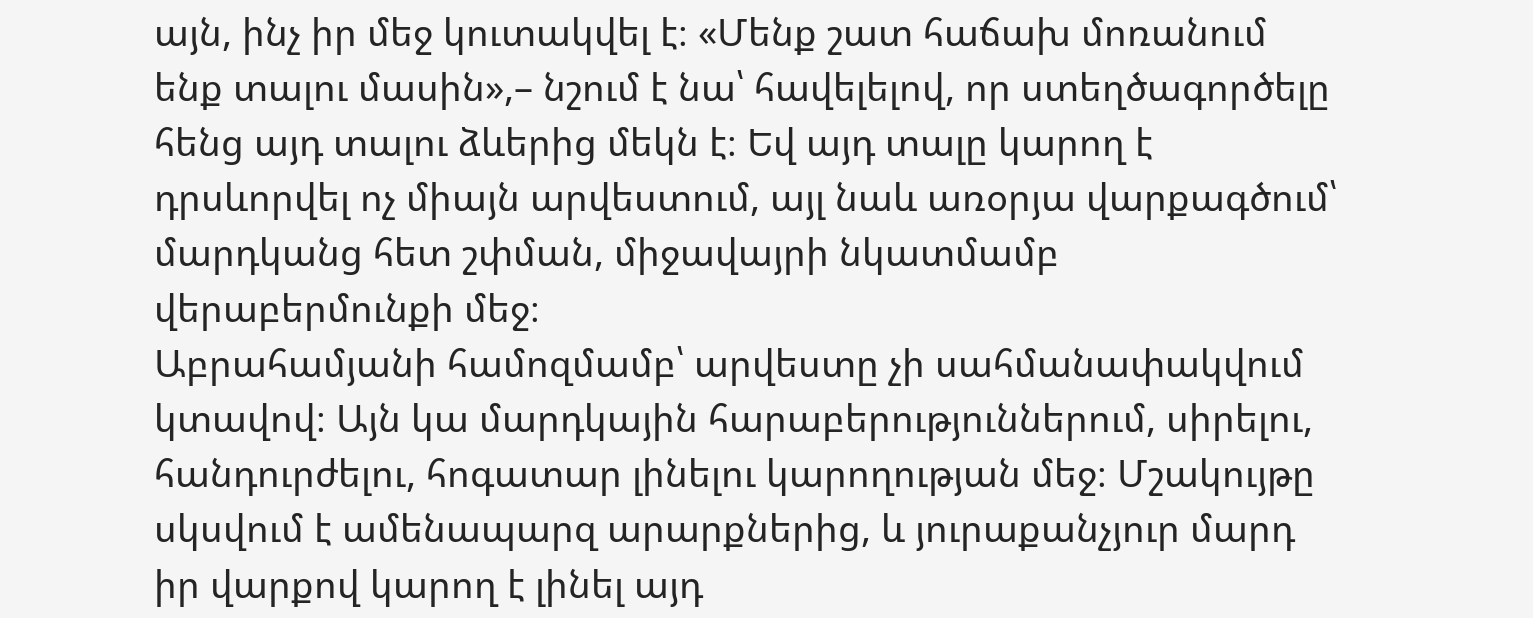այն, ինչ իր մեջ կուտակվել է։ «Մենք շատ հաճախ մոռանում ենք տալու մասին»,– նշում է նա՝ հավելելով, որ ստեղծագործելը հենց այդ տալու ձևերից մեկն է։ Եվ այդ տալը կարող է դրսևորվել ոչ միայն արվեստում, այլ նաև առօրյա վարքագծում՝ մարդկանց հետ շփման, միջավայրի նկատմամբ վերաբերմունքի մեջ։
Աբրահամյանի համոզմամբ՝ արվեստը չի սահմանափակվում կտավով։ Այն կա մարդկային հարաբերություններում, սիրելու, հանդուրժելու, հոգատար լինելու կարողության մեջ։ Մշակույթը սկսվում է ամենապարզ արարքներից, և յուրաքանչյուր մարդ իր վարքով կարող է լինել այդ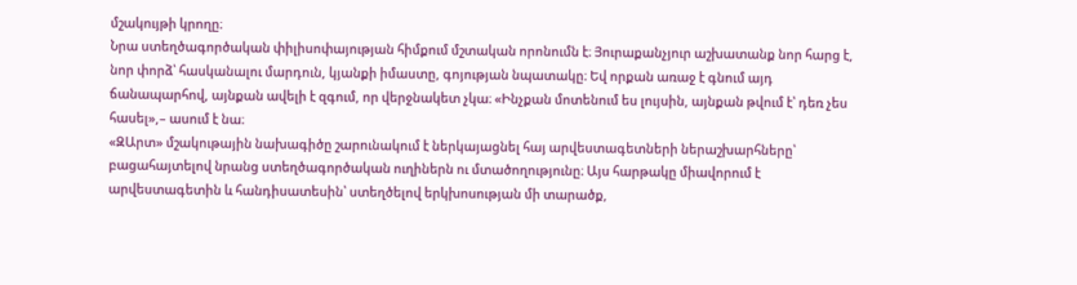մշակույթի կրողը։
Նրա ստեղծագործական փիլիսոփայության հիմքում մշտական որոնումն է։ Յուրաքանչյուր աշխատանք նոր հարց է, նոր փորձ՝ հասկանալու մարդուն, կյանքի իմաստը, գոյության նպատակը։ Եվ որքան առաջ է գնում այդ ճանապարհով, այնքան ավելի է զգում, որ վերջնակետ չկա։ «Ինչքան մոտենում ես լույսին, այնքան թվում է՝ դեռ չես հասել»,– ասում է նա։
«ԶԱրտ» մշակութային նախագիծը շարունակում է ներկայացնել հայ արվեստագետների ներաշխարհները՝ բացահայտելով նրանց ստեղծագործական ուղիներն ու մտածողությունը։ Այս հարթակը միավորում է արվեստագետին և հանդիսատեսին՝ ստեղծելով երկխոսության մի տարածք,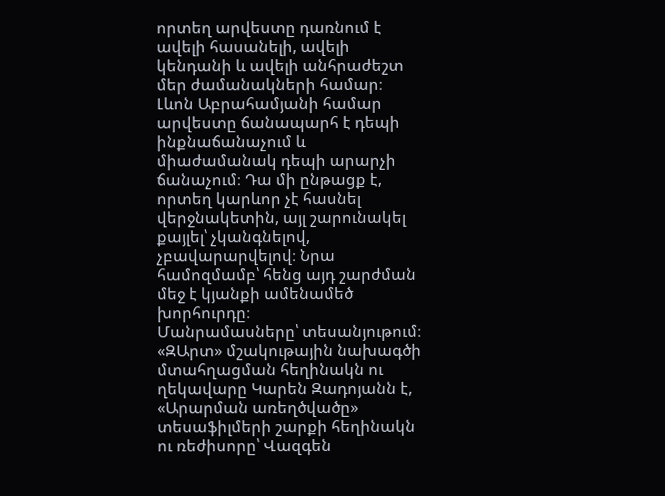որտեղ արվեստը դառնում է ավելի հասանելի, ավելի կենդանի և ավելի անհրաժեշտ մեր ժամանակների համար։
Լևոն Աբրահամյանի համար արվեստը ճանապարհ է դեպի ինքնաճանաչում և միաժամանակ դեպի արարչի ճանաչում։ Դա մի ընթացք է, որտեղ կարևոր չէ հասնել վերջնակետին, այլ շարունակել քայլել՝ չկանգնելով, չբավարարվելով։ Նրա համոզմամբ՝ հենց այդ շարժման մեջ է կյանքի ամենամեծ խորհուրդը։
Մանրամասները՝ տեսանյութում։
«ԶԱրտ» մշակութային նախագծի մտահղացման հեղինակն ու ղեկավարը Կարեն Զադոյանն է, «Արարման առեղծվածը» տեսաֆիլմերի շարքի հեղինակն ու ռեժիսորը՝ Վազգեն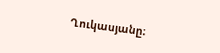Ղուկասյանը։